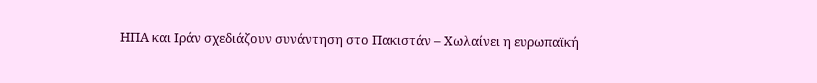ΗΠΑ και Ιράν σχεδιάζουν συνάντηση στο Πακιστάν – Χωλαίνει η ευρωπαϊκή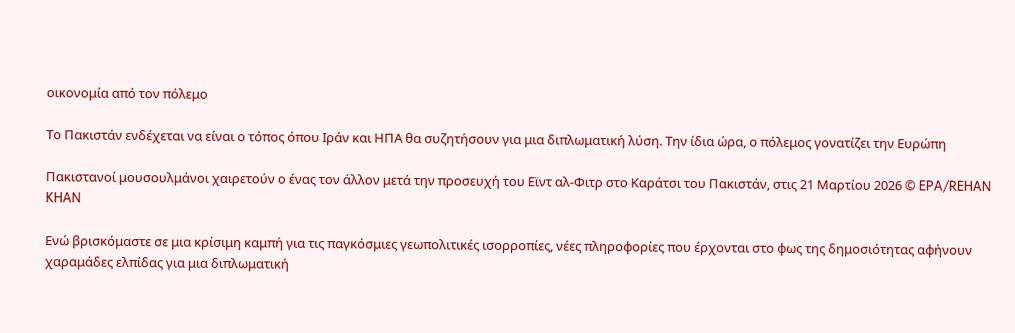οικονομία από τον πόλεμο

Το Πακιστάν ενδέχεται να είναι ο τόπος όπου Ιράν και ΗΠΑ θα συζητήσουν για μια διπλωματική λύση. Την ίδια ώρα, ο πόλεμος γονατίζει την Ευρώπη

Πακιστανοί μουσουλμάνοι χαιρετούν ο ένας τον άλλον μετά την προσευχή του Εϊντ αλ-Φιτρ στο Καράτσι του Πακιστάν, στις 21 Μαρτίου 2026 © EPA/REHAN KHAN

Ενώ βρισκόμαστε σε μια κρίσιμη καμπή για τις παγκόσμιες γεωπολιτικές ισορροπίες, νέες πληροφορίες που έρχονται στο φως της δημοσιότητας αφήνουν χαραμάδες ελπίδας για μια διπλωματική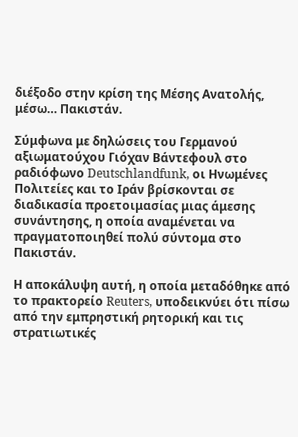διέξοδο στην κρίση της Μέσης Ανατολής, μέσω… Πακιστάν.

Σύμφωνα με δηλώσεις του Γερμανού αξιωματούχου Γιόχαν Βάντεφουλ στο ραδιόφωνο Deutschlandfunk, οι Ηνωμένες Πολιτείες και το Ιράν βρίσκονται σε διαδικασία προετοιμασίας μιας άμεσης συνάντησης, η οποία αναμένεται να πραγματοποιηθεί πολύ σύντομα στο Πακιστάν.

Η αποκάλυψη αυτή, η οποία μεταδόθηκε από το πρακτορείο Reuters, υποδεικνύει ότι πίσω από την εμπρηστική ρητορική και τις στρατιωτικές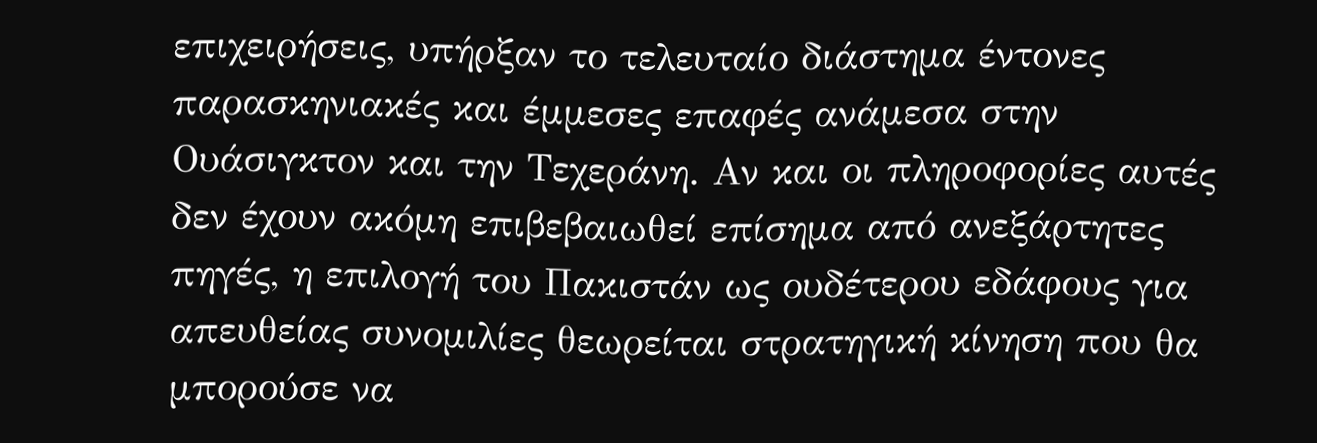επιχειρήσεις, υπήρξαν το τελευταίο διάστημα έντονες παρασκηνιακές και έμμεσες επαφές ανάμεσα στην Ουάσιγκτον και την Τεχεράνη. Αν και οι πληροφορίες αυτές δεν έχουν ακόμη επιβεβαιωθεί επίσημα από ανεξάρτητες πηγές, η επιλογή του Πακιστάν ως ουδέτερου εδάφους για απευθείας συνομιλίες θεωρείται στρατηγική κίνηση που θα μπορούσε να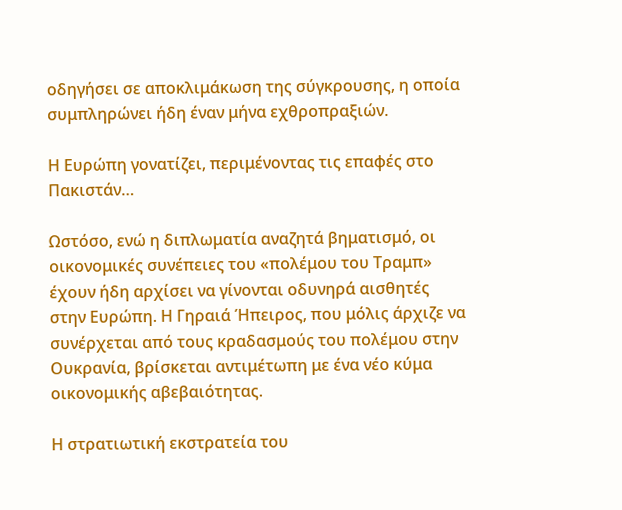οδηγήσει σε αποκλιμάκωση της σύγκρουσης, η οποία συμπληρώνει ήδη έναν μήνα εχθροπραξιών.

Η Ευρώπη γονατίζει, περιμένοντας τις επαφές στο Πακιστάν…

Ωστόσο, ενώ η διπλωματία αναζητά βηματισμό, οι οικονομικές συνέπειες του «πολέμου του Τραμπ» έχουν ήδη αρχίσει να γίνονται οδυνηρά αισθητές στην Ευρώπη. Η Γηραιά Ήπειρος, που μόλις άρχιζε να συνέρχεται από τους κραδασμούς του πολέμου στην Ουκρανία, βρίσκεται αντιμέτωπη με ένα νέο κύμα οικονομικής αβεβαιότητας.

Η στρατιωτική εκστρατεία του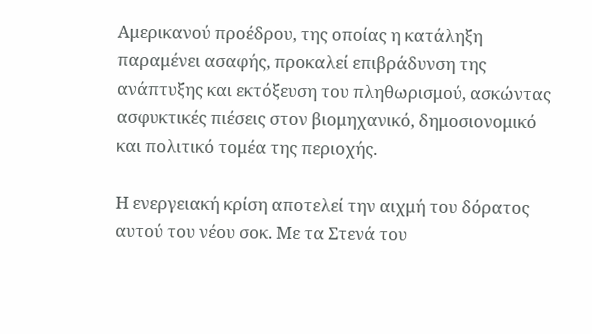Αμερικανού προέδρου, της οποίας η κατάληξη παραμένει ασαφής, προκαλεί επιβράδυνση της ανάπτυξης και εκτόξευση του πληθωρισμού, ασκώντας ασφυκτικές πιέσεις στον βιομηχανικό, δημοσιονομικό και πολιτικό τομέα της περιοχής.

Η ενεργειακή κρίση αποτελεί την αιχμή του δόρατος αυτού του νέου σοκ. Με τα Στενά του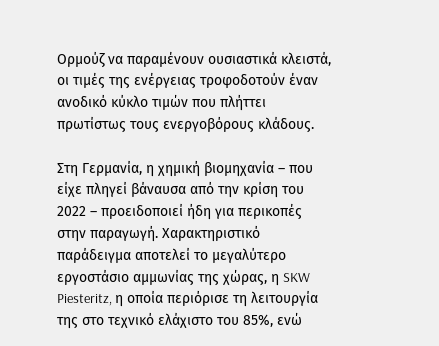Ορμούζ να παραμένουν ουσιαστικά κλειστά, οι τιμές της ενέργειας τροφοδοτούν έναν ανοδικό κύκλο τιμών που πλήττει πρωτίστως τους ενεργοβόρους κλάδους.

Στη Γερμανία, η χημική βιομηχανία – που είχε πληγεί βάναυσα από την κρίση του 2022 – προειδοποιεί ήδη για περικοπές στην παραγωγή. Χαρακτηριστικό παράδειγμα αποτελεί το μεγαλύτερο εργοστάσιο αμμωνίας της χώρας, η SKW Piesteritz, η οποία περιόρισε τη λειτουργία της στο τεχνικό ελάχιστο του 85%, ενώ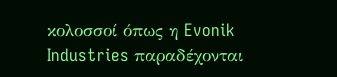κολοσσοί όπως η Evonik Industries παραδέχονται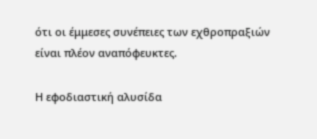ότι οι έμμεσες συνέπειες των εχθροπραξιών είναι πλέον αναπόφευκτες.

Η εφοδιαστική αλυσίδα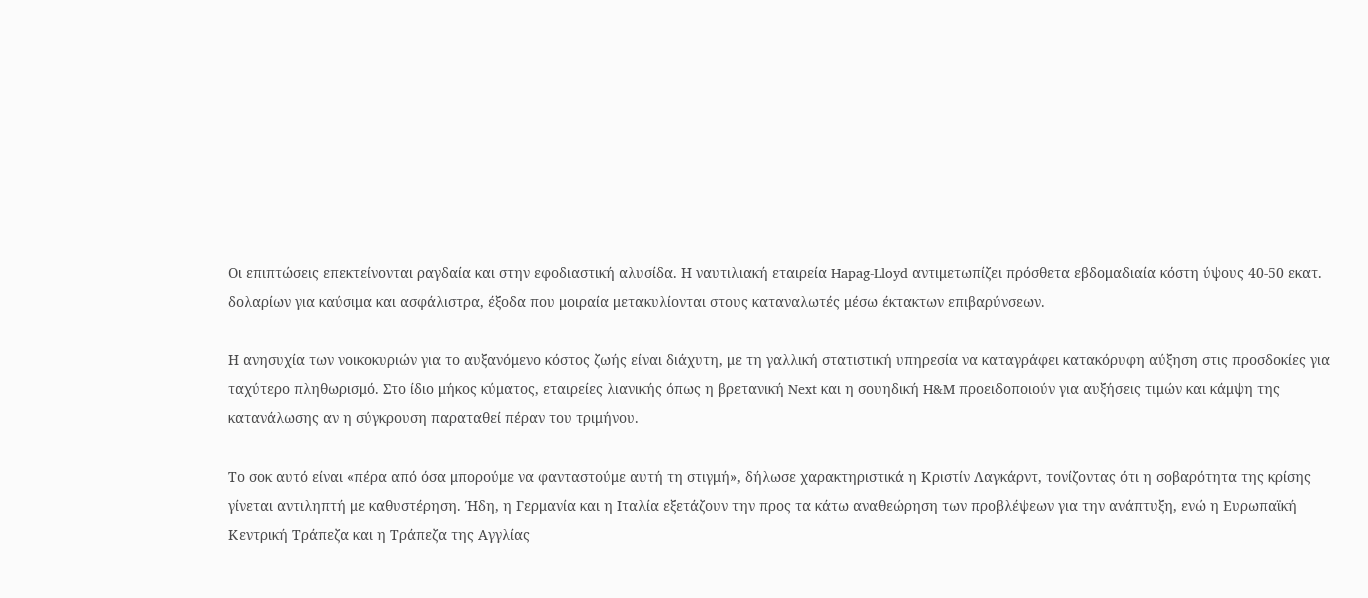Οι επιπτώσεις επεκτείνονται ραγδαία και στην εφοδιαστική αλυσίδα. Η ναυτιλιακή εταιρεία Hapag-Lloyd αντιμετωπίζει πρόσθετα εβδομαδιαία κόστη ύψους 40-50 εκατ. δολαρίων για καύσιμα και ασφάλιστρα, έξοδα που μοιραία μετακυλίονται στους καταναλωτές μέσω έκτακτων επιβαρύνσεων.

Η ανησυχία των νοικοκυριών για το αυξανόμενο κόστος ζωής είναι διάχυτη, με τη γαλλική στατιστική υπηρεσία να καταγράφει κατακόρυφη αύξηση στις προσδοκίες για ταχύτερο πληθωρισμό. Στο ίδιο μήκος κύματος, εταιρείες λιανικής όπως η βρετανική Next και η σουηδική H&M προειδοποιούν για αυξήσεις τιμών και κάμψη της κατανάλωσης αν η σύγκρουση παραταθεί πέραν του τριμήνου.

Το σοκ αυτό είναι «πέρα από όσα μπορούμε να φανταστούμε αυτή τη στιγμή», δήλωσε χαρακτηριστικά η Κριστίν Λαγκάρντ, τονίζοντας ότι η σοβαρότητα της κρίσης γίνεται αντιληπτή με καθυστέρηση. Ήδη, η Γερμανία και η Ιταλία εξετάζουν την προς τα κάτω αναθεώρηση των προβλέψεων για την ανάπτυξη, ενώ η Ευρωπαϊκή Κεντρική Τράπεζα και η Τράπεζα της Αγγλίας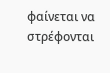φαίνεται να στρέφονται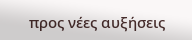προς νέες αυξήσεις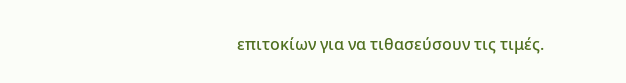επιτοκίων για να τιθασεύσουν τις τιμές.